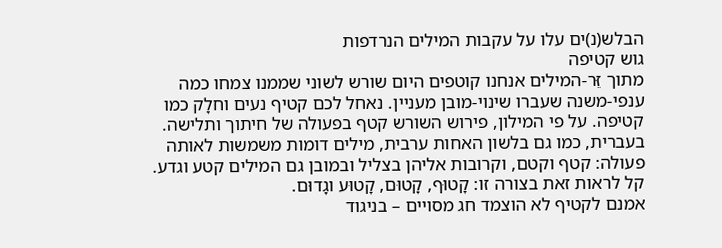הבלש(נ)ים עלו על עקבות המילים הנרדפות
גוש קטיפה
מתוך זֵּר-המילים אנחנו קוטפים היום שורש לשוני שממנו צמחו כמה ענפי-משנה שעברו שינוי-מובן מעניין. נאחל לכם קטיף נעים וחלָק כמו קטיפה. על פי המילון, פירוש השורש קטף בפעולה של חיתוך ותלישה. בעברית, כמו גם בלשון האחות ערבית, מילים דומות משמשות לאותה פעולה: קטף וקטם, וקרובות אליהן בצליל ובמובן גם המילים קטע וגדע. קל לראות זאת בצורה זו: קָטוּף, קָטוּם, קָטוּע וגָדוּם.
אמנם לקטיף לא הוצמד חג מסויים – בניגוד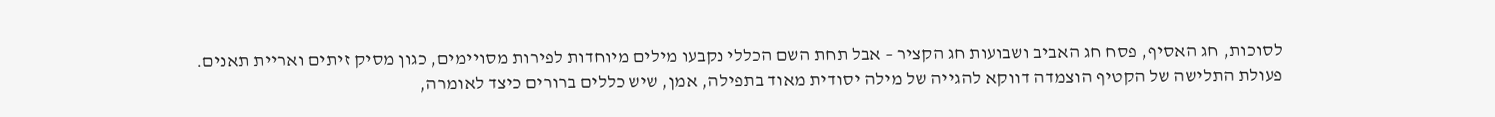לסוכות, חג האסיף, פסח חג האביב ושבועות חג הקציר – אבל תחת השם הכללי נקבעו מילים מיוחדות לפירות מסויימים, כגון מסיק זיתים ואריית תאנים.
פעולת התלישה של הקטיף הוצמדה דווקא להגייה של מילה יסודית מאוד בתפילה, אמן, שיש כללים ברורים כיצד לאומרה,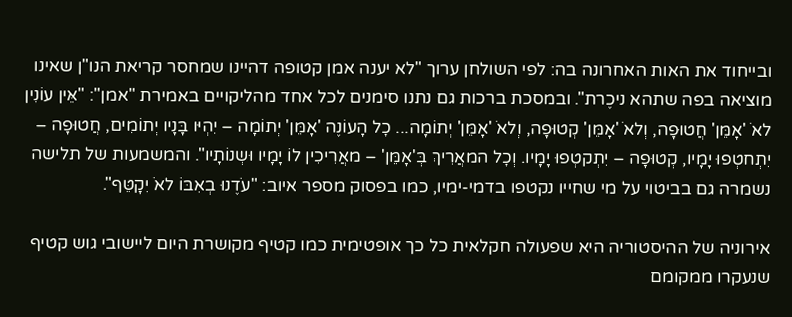ובייחוד את האות האחרונה בה: לפי השולחן ערוך "לא יענה אמן קטופה דהיינו שמחסר קריאת הנו"ן שאינו מוציאה בפה שתהא ניכֶרת". ובמסכת ברכות גם נתנו סימנים לכל אחד מהליקויים באמירת "אמן": "אֵּין עוֹנִין לאֹ 'אָמֵּן' חֲטוּפָה, וְלאֹ 'אָמֵּן' קְטוּפָה, וְלאֹ 'אָמֵּן' יְתוֹמָה... כׇל הָעוֹנֶה 'אָמֵּן' יְתוֹמָה – יִהְיּו בָּנָיו יְתוֹמִים, חֲטוּפָה – יִתְחטְפוּ יָמָיו, קְטוּפָה – יִתְקטְפוּ יָמָיו. וְכׇל המאֲרִיךְ בְּ'אָמֵּן' – מאֲרִיכִין לוֹ יָמָיו וּשְנוֹתָיו". והמשמעות של תלישה נשמרה גם בביטוי על מי שחייו נקטפו בדמי-ימיו, כמו בפסוק מספר איוב: "עֹדֶנוּ בְאִבּוֹ לאֹ יִקָטֵּף".

אירוניה של ההיסטוריה היא שפעולה חקלאית כל כך אופטימית כמו קטיף מקושרת היום ליישובי גוש קטיף שנעקרו ממקומם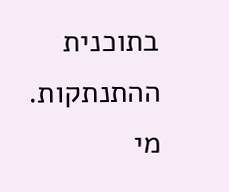בתוכנית ההתנתקות.
מי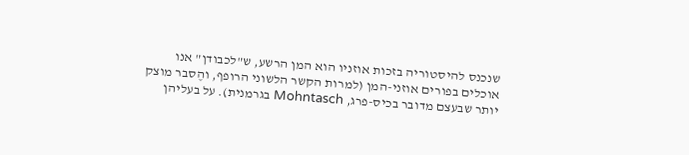שנכנס להיסטוריה בזכות אוזניו הוא המן הרשע, ש"לכבודן" אנו אוכלים בפורים אוזני-המן (למרות הקשר הלשוני הרופף, והֶסבר מוצק יותר שבעצם מדובר בכיס-פרג, Mohntasch בגרמנית). על בעליהן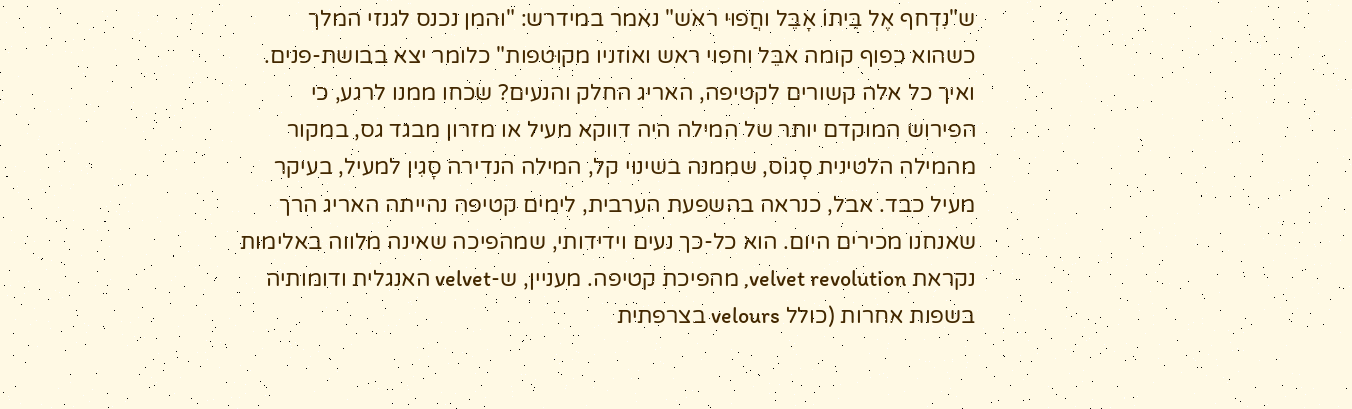ש"נִדְחף אֶל בֵּיתוֹ אָבֵּל וחֲפוּי ראֹש" נאמר במידרש: "והמן נכנס לגנזי המלך כשהוא כפוף קומה אבֵּל וחפוי ראש ואוזניו מקוּטפות" כלומר יצא בבושת-פנים.
ואיך כל אלה קשורים לקטיפה, האריג החלק והנעים? שכחו ממנו לרגע, כי הפירוש המוקדם יותר של המילה היה דווקא מעיל או מזרון מבגד גס, במקור מהמילה הלטינית סָגוֹס, שממנה בשינוי קל, המילה הנדירה סָגִין למעיל, בעיקר מעיל כבד. אבל, כנראה בהשפעת הערבית, לימים קטיפה נהייתה האריג הרך שאנחנו מכירים היום. הוא כל-כך נעים וידידותי, שמהפיכה שאינה מלווה באלימות נקראת velvet revolution, מהפיכת קטיפה. מעניין, ש-velvet האנגלית ודומותיה בשפות אחרות (כולל velours בצרפתית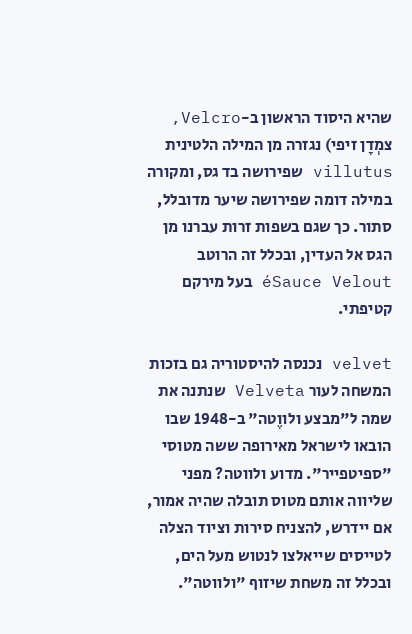שהיא היסוד הראשון ב-Velcro, צמְדָן זיפי) נגזרה מן המילה הלטינית villutus שפירושה בד גס, ומקורה במילה דומה שפירושה שיער מדובלל, סתור. כך שגם בשפות זרות עברנו מן הגס אל העדין, ובכלל זה הרוטב éSauce Velout בעל מירקם קטיפתי.

velvet נכנסה להיסטוריה גם בזכות המשחה לעור Velveta שנתנה את שמה ל"מבצע ולווֶטה" ב-1948 שבו הובאו לישראל מאירופה ששה מטוסי "ספיטפייר". מדוע ולווטה? מפני שליווה אותם מטוס תובלה שהיה אמור, אם יידרש, להצניח סירות וציוד הצלה לטייסים שייאלצו לנטוש מעל הים, ובכלל זה משחת שיזוף "ולווטה".